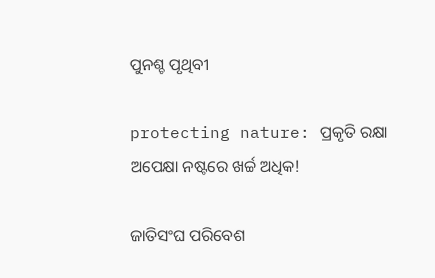ପୁନଶ୍ଚ ପୃଥିବୀ

protecting nature: ପ୍ରକୃତି ରକ୍ଷା ଅପେକ୍ଷା ନଷ୍ଟରେ ଖର୍ଚ୍ଚ ଅଧିକ!

ଜାତିସଂଘ ପରିବେଶ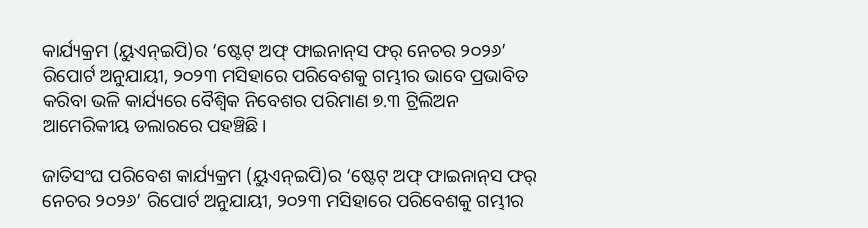କାର୍ଯ୍ୟକ୍ରମ (ୟୁଏନ୍‌ଇପି)ର ‘ଷ୍ଟେଟ୍ ଅଫ୍ ଫାଇନାନ୍‌ସ ଫର୍ ନେଚର ୨୦୨୬’ ରିପୋର୍ଟ ଅନୁଯାୟୀ, ୨୦୨୩ ମସିହାରେ ପରିବେଶକୁ ଗମ୍ଭୀର ଭାବେ ପ୍ରଭାବିତ କରିବା ଭଳି କାର୍ଯ୍ୟରେ ବୈଶ୍ୱିକ ନିବେଶର ପରିମାଣ ୭.୩ ଟ୍ରିଲିଅନ ଆମେରିକୀୟ ଡଲାରରେ ପହଞ୍ଚିଛି।

ଜାତିସଂଘ ପରିବେଶ କାର୍ଯ୍ୟକ୍ରମ (ୟୁଏନ୍‌ଇପି)ର ‘ଷ୍ଟେଟ୍ ଅଫ୍ ଫାଇନାନ୍‌ସ ଫର୍ ନେଚର ୨୦୨୬’ ରିପୋର୍ଟ ଅନୁଯାୟୀ, ୨୦୨୩ ମସିହାରେ ପରିବେଶକୁ ଗମ୍ଭୀର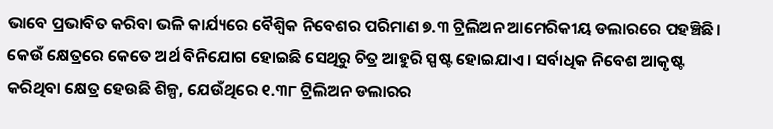ଭାବେ ପ୍ରଭାବିତ କରିବା ଭଳି କାର୍ଯ୍ୟରେ ବୈଶ୍ୱିକ ନିବେଶର ପରିମାଣ ୭.୩ ଟ୍ରିଲିଅନ ଆମେରିକୀୟ ଡଲାରରେ ପହଞ୍ଚିଛି। କେଉଁ କ୍ଷେତ୍ରରେ କେତେ ଅର୍ଥ ବିନିଯୋଗ ହୋଇଛି ସେଥିରୁ ଚିତ୍ର ଆହୁରି ସ୍ପଷ୍ଟ ହୋଇଯାଏ। ସର୍ବାଧିକ ନିବେଶ ଆକୃଷ୍ଟ କରିଥିବା କ୍ଷେତ୍ର ହେଉଛି ଶିଳ୍ପ, ଯେଉଁଥିରେ ୧.୩୮ ଟ୍ରିଲିଅନ ଡଲାରର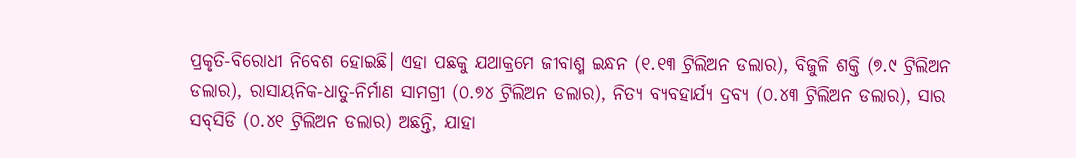ପ୍ରକୃତି-ବିରୋଧୀ ନିବେଶ ହୋଇଛି। ଏହା ପଛକୁ ଯଥାକ୍ରମେ ଜୀବାଶ୍ମ ଇନ୍ଧନ (୧.୧୩ ଟ୍ରିଲିଅନ ଡଲାର), ବିଜୁଳି ଶକ୍ତି (୭.୯ ଟ୍ରିଲିଅନ ଡଲାର), ରାସାୟନିକ-ଧାତୁ-ନିର୍ମାଣ ସାମଗ୍ରୀ (୦.୭୪ ଟ୍ରିଲିଅନ ଡଲାର), ନିତ୍ୟ ବ୍ୟବହାର୍ଯ୍ୟ ଦ୍ରବ୍ୟ (୦.୪୩ ଟ୍ରିଲିଅନ ଡଲାର), ସାର ସବ୍‌ସିଡି (୦.୪୧ ଟ୍ରିଲିଅନ ଡଲାର) ଅଛନ୍ତି, ଯାହା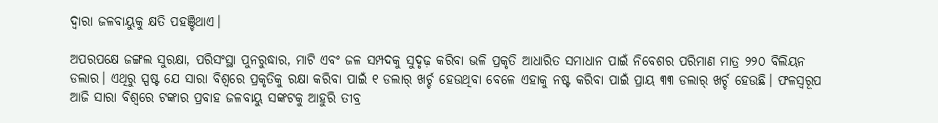ଦ୍ବାରା ଜଳବାୟୁକୁ କ୍ଷତି ପହଞ୍ଚିଥାଏ।

ଅପରପକ୍ଷେ ଜଙ୍ଗଲ ସୁରକ୍ଷା, ପରିସଂସ୍ଥା ପୁନରୁଦ୍ଧାର, ମାଟି ଏବଂ ଜଳ ସମ୍ପଦକୁ ସୁଦୃଢ଼ କରିବା ଭଳି ପ୍ରକୃତି ଆଧାରିତ ସମାଧାନ ପାଇଁ ନିବେଶର ପରିମାଣ ମାତ୍ର ୨୨୦ ବିଲିୟନ ଡଲାର। ଏଥିରୁ ସ୍ପଷ୍ଟ ଯେ ସ‌ାରା ବିଶ୍ବରେ ପ୍ରକୃତିକୁ ରକ୍ଷା କରିବା ପାଇଁ ୧ ଡଲାର୍‌ ଖର୍ଚ୍ଚ ହେଉଥିବା ବେଳେ ଏହାକୁ ନଷ୍ଟ କରିବା ପାଇଁ ପ୍ରାୟ ୩୩ ଡଲାର୍‌ ଖର୍ଚ୍ଚ ହେଉଛି। ଫଳସ୍ବରୂପ ଆଜି ସାରା ବିଶ୍ୱରେ ଟଙ୍କାର ପ୍ରବାହ ଜଳବାୟୁ ସଙ୍କଟକୁ ଆହୁରି ତୀବ୍ର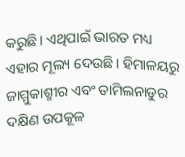କରୁଛି। ଏଥିପାଇଁ ଭାରତ ମଧ୍ୟ ଏହାର ମୂଲ୍ୟ ଦେଉଛି। ହିମାଳୟରୁ ଜାମ୍ମୁକାଶ୍ମୀର ଏବଂ ତାମିଲନାଡୁର ଦକ୍ଷିଣ ଉପକୂଳ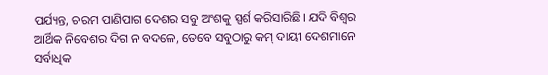ପର୍ଯ୍ୟନ୍ତ, ଚରମ ପାଣିପାଗ ଦେଶର ସବୁ ଅଂଶକୁ ସ୍ପର୍ଶ କରିସାରିଛି। ଯଦି ବିଶ୍ୱର ଆର୍ଥିକ ନିବେଶର ଦିଗ ନ ବଦଳେ, ତେବେ ସବୁଠାରୁ କମ୍ ଦାୟୀ ଦେଶମାନେ ସର୍ବାଧିକ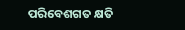ପରିବେଶଗତ କ୍ଷତି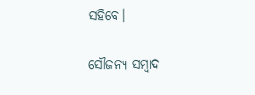ସହିବେ।

ସୌଜନ୍ୟ ସମ୍ବାଦ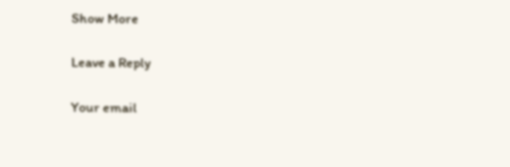Show More

Leave a Reply

Your email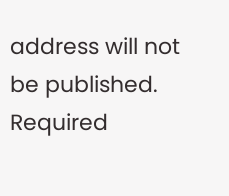address will not be published. Required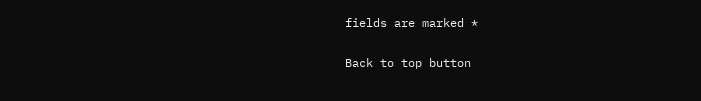fields are marked *

Back to top button